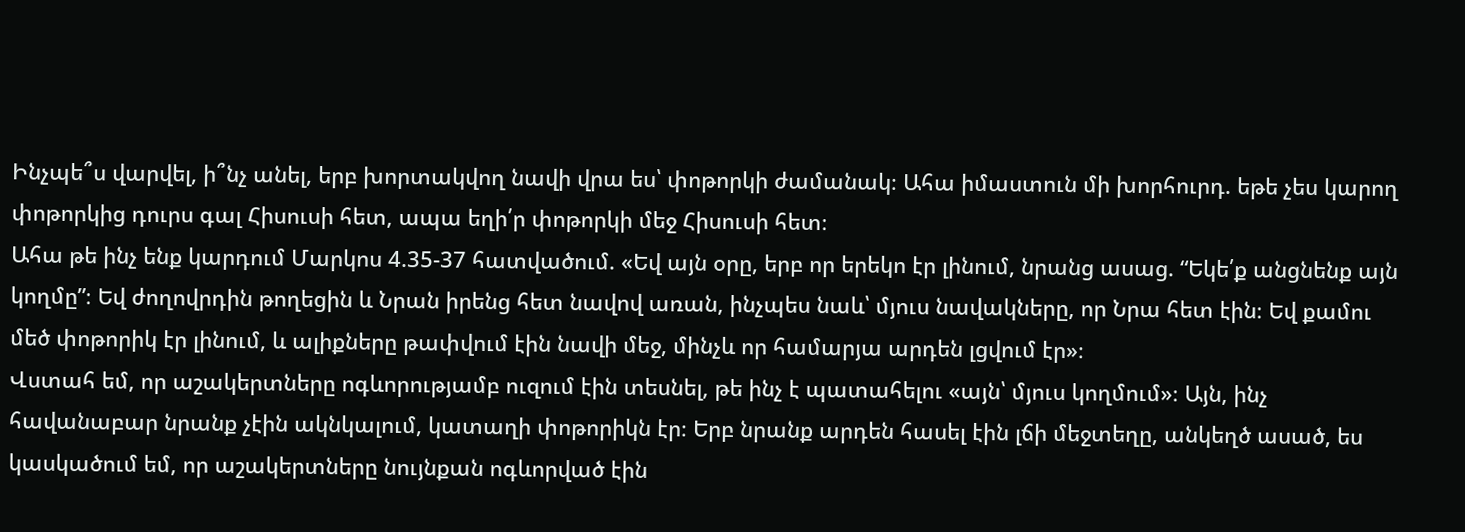Ինչպե՞ս վարվել, ի՞նչ անել, երբ խորտակվող նավի վրա ես՝ փոթորկի ժամանակ։ Ահա իմաստուն մի խորհուրդ. եթե չես կարող փոթորկից դուրս գալ Հիսուսի հետ, ապա եղի՛ր փոթորկի մեջ Հիսուսի հետ։
Ահա թե ինչ ենք կարդում Մարկոս 4.35-37 հատվածում. «Եվ այն օրը, երբ որ երեկո էր լինում, նրանց ասաց. “Եկե՛ք անցնենք այն կողմը”։ Եվ ժողովրդին թողեցին և Նրան իրենց հետ նավով առան, ինչպես նաև՝ մյուս նավակները, որ Նրա հետ էին։ Եվ քամու մեծ փոթորիկ էր լինում, և ալիքները թափվում էին նավի մեջ, մինչև որ համարյա արդեն լցվում էր»։
Վստահ եմ, որ աշակերտները ոգևորությամբ ուզում էին տեսնել, թե ինչ է պատահելու «այն՝ մյուս կողմում»։ Այն, ինչ հավանաբար նրանք չէին ակնկալում, կատաղի փոթորիկն էր։ Երբ նրանք արդեն հասել էին լճի մեջտեղը, անկեղծ ասած, ես կասկածում եմ, որ աշակերտները նույնքան ոգևորված էին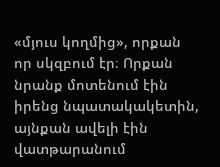«մյուս կողմից», որքան որ սկզբում էր։ Որքան նրանք մոտենում էին իրենց նպատակակետին, այնքան ավելի էին վատթարանում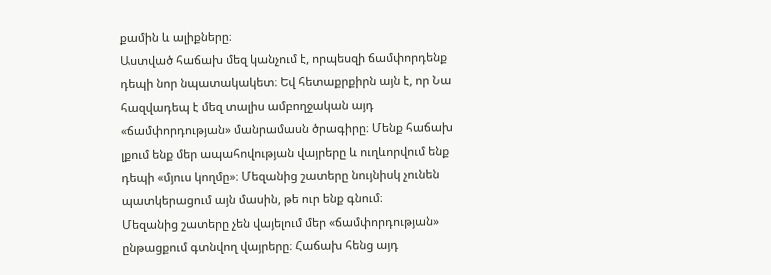քամին և ալիքները։
Աստված հաճախ մեզ կանչում է, որպեսզի ճամփորդենք դեպի նոր նպատակակետ։ Եվ հետաքրքիրն այն է, որ Նա հազվադեպ է մեզ տալիս ամբողջական այդ «ճամփորդության» մանրամասն ծրագիրը։ Մենք հաճախ լքում ենք մեր ապահովության վայրերը և ուղևորվում ենք դեպի «մյուս կողմը»։ Մեզանից շատերը նույնիսկ չունեն պատկերացում այն մասին, թե ուր ենք գնում։
Մեզանից շատերը չեն վայելում մեր «ճամփորդության» ընթացքում գտնվող վայրերը։ Հաճախ հենց այդ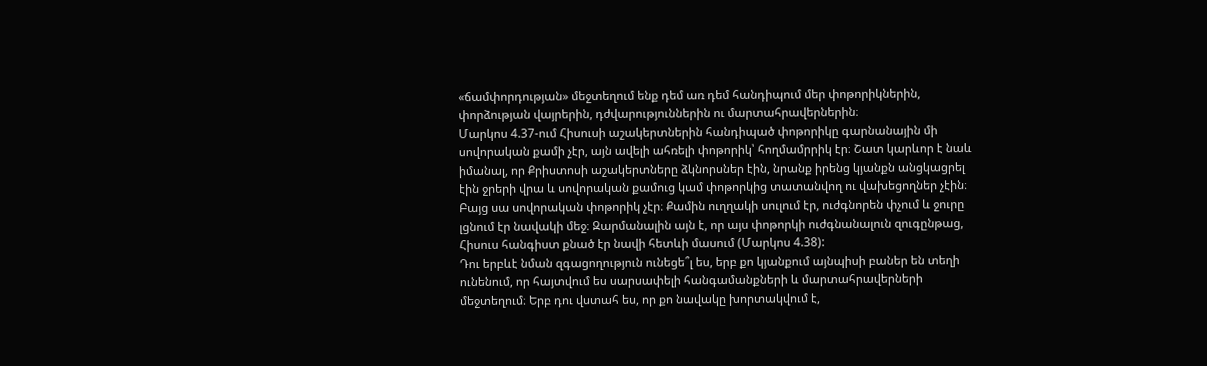«ճամփորդության» մեջտեղում ենք դեմ առ դեմ հանդիպում մեր փոթորիկներին, փորձության վայրերին, դժվարություններին ու մարտահրավերներին։
Մարկոս 4.37-ում Հիսուսի աշակերտներին հանդիպած փոթորիկը գարնանային մի սովորական քամի չէր, այն ավելի ահռելի փոթորիկ՝ հողմամրրիկ էր։ Շատ կարևոր է նաև իմանալ, որ Քրիստոսի աշակերտները ձկնորսներ էին, նրանք իրենց կյանքն անցկացրել էին ջրերի վրա և սովորական քամուց կամ փոթորկից տատանվող ու վախեցողներ չէին։ Բայց սա սովորական փոթորիկ չէր։ Քամին ուղղակի սուլում էր, ուժգնորեն փչում և ջուրը լցնում էր նավակի մեջ։ Զարմանալին այն է, որ այս փոթորկի ուժգնանալուն զուգընթաց, Հիսուս հանգիստ քնած էր նավի հետևի մասում (Մարկոս 4.38):
Դու երբևէ նման զգացողություն ունեցե՞լ ես, երբ քո կյանքում այնպիսի բաներ են տեղի ունենում, որ հայտվում ես սարսափելի հանգամանքների և մարտահրավերների մեջտեղում։ Երբ դու վստահ ես, որ քո նավակը խորտակվում է,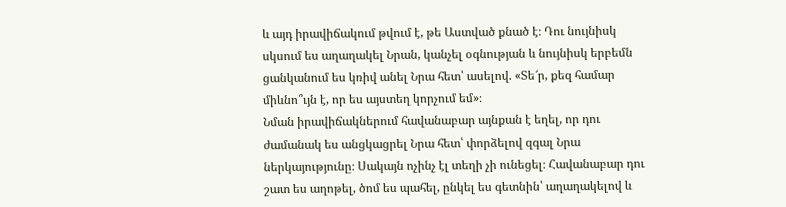և այդ իրավիճակում թվում է, թե Աստված քնած է։ Դու նույնիսկ սկսում ես աղաղակել Նրան, կանչել օգնության և նույնիսկ երբեմն ցանկանում ես կռիվ անել Նրա հետ՝ ասելով. «Տե՜ր, քեզ համար միևնո՞ւյն է, որ ես այստեղ կորչում եմ»։
Նման իրավիճակներում հավանաբար այնքան է եղել, որ դու ժամանակ ես անցկացրել Նրա հետ՝ փորձելով զգալ Նրա ներկայությունը։ Սակայն ոչինչ էլ տեղի չի ունեցել։ Հավանաբար դու շատ ես աղոթել, ծոմ ես պահել, ընկել ես գետնին՝ աղաղակելով և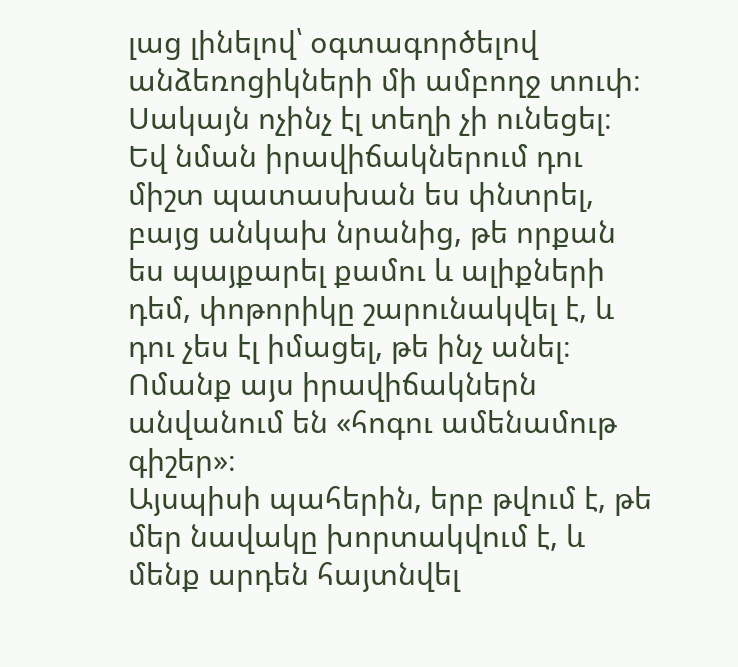լաց լինելով՝ օգտագործելով անձեռոցիկների մի ամբողջ տուփ։ Սակայն ոչինչ էլ տեղի չի ունեցել։ Եվ նման իրավիճակներում դու միշտ պատասխան ես փնտրել, բայց անկախ նրանից, թե որքան ես պայքարել քամու և ալիքների դեմ, փոթորիկը շարունակվել է, և դու չես էլ իմացել, թե ինչ անել։ Ոմանք այս իրավիճակներն անվանում են «հոգու ամենամութ գիշեր»։
Այսպիսի պահերին, երբ թվում է, թե մեր նավակը խորտակվում է, և մենք արդեն հայտնվել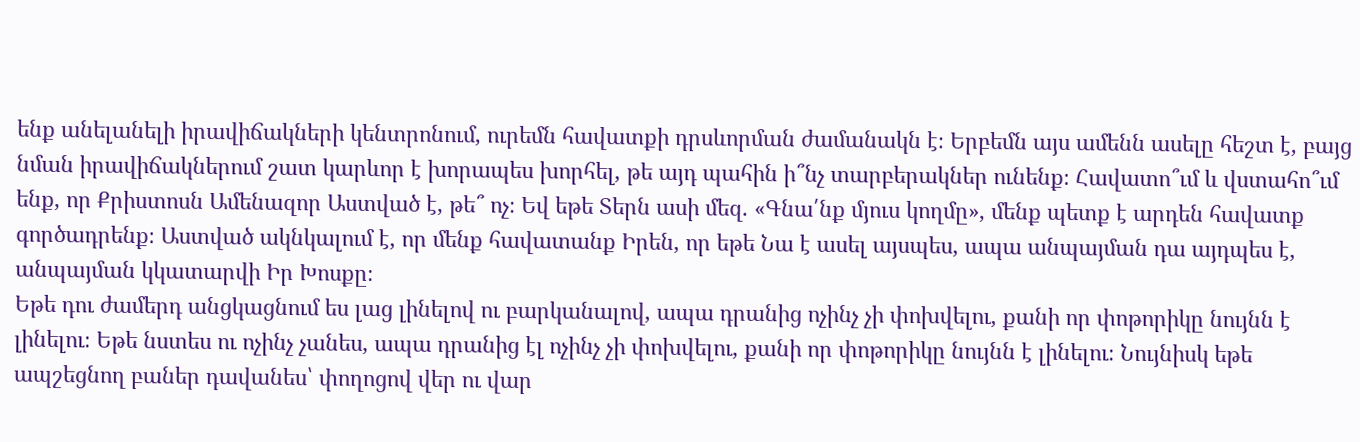ենք անելանելի իրավիճակների կենտրոնում, ուրեմն հավատքի դրսևորման ժամանակն է։ Երբեմն այս ամենն ասելը հեշտ է, բայց նման իրավիճակներում շատ կարևոր է խորապես խորհել, թե այդ պահին ի՞նչ տարբերակներ ունենք։ Հավատո՞ւմ և վստահո՞ւմ ենք, որ Քրիստոսն Ամենազոր Աստված է, թե՞ ոչ։ Եվ եթե Տերն ասի մեզ. «Գնա՛նք մյուս կողմը», մենք պետք է արդեն հավատք գործադրենք։ Աստված ակնկալում է, որ մենք հավատանք Իրեն, որ եթե Նա է ասել այսպես, ապա անպայման դա այդպես է, անպայման կկատարվի Իր Խոսքը։
Եթե դու ժամերդ անցկացնում ես լաց լինելով ու բարկանալով, ապա դրանից ոչինչ չի փոխվելու, քանի որ փոթորիկը նույնն է լինելու։ Եթե նստես ու ոչինչ չանես, ապա դրանից էլ ոչինչ չի փոխվելու, քանի որ փոթորիկը նույնն է լինելու։ Նույնիսկ եթե ապշեցնող բաներ դավանես՝ փողոցով վեր ու վար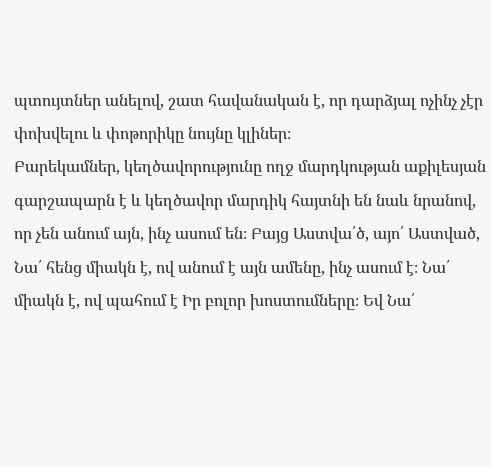պտույտներ անելով, շատ հավանական է, որ դարձյալ ոչինչ չէր փոխվելու և փոթորիկը նույնը կլիներ։
Բարեկամներ, կեղծավորությունը ողջ մարդկության աքիլեսյան գարշապարն է և կեղծավոր մարդիկ հայտնի են նաև նրանով, որ չեն անում այն, ինչ ասում են։ Բայց Աստվա՛ծ, այո՛ Աստված, Նա՛ հենց միակն է, ով անում է այն ամենը, ինչ ասում է։ Նա՛ միակն է, ով պահում է Իր բոլոր խոստումները։ Եվ Նա՛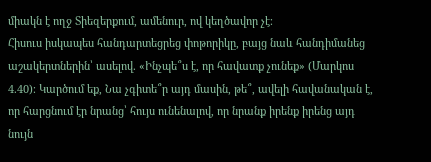միակն է ողջ Տիեզերքում, ամենուր, ով կեղծավոր չէ։
Հիսուս իսկապես հանդարտեցրեց փոթորիկը, բայց նաև հանդիմանեց աշակերտներին՝ ասելով. «Ինչպե՞ս է, որ հավատք չունեք» (Մարկոս 4.40)։ Կարծում եք, Նա չգիտե՞ր այդ մասին, թե՞, ավելի հավանական է, որ հարցնում էր նրանց՝ հույս ունենալով, որ նրանք իրենք իրենց այդ նույն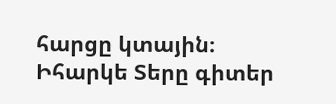հարցը կտային։ Իհարկե Տերը գիտեր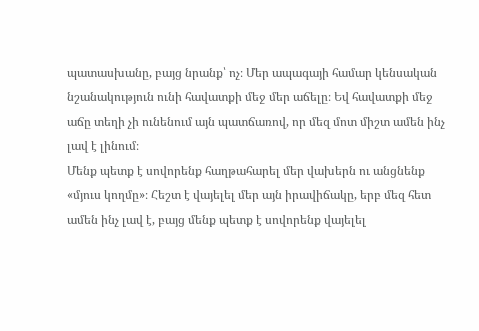պատասխանը, բայց նրանք՝ ոչ։ Մեր ապագայի համար կենսական նշանակություն ունի հավատքի մեջ մեր աճելը։ Եվ հավատքի մեջ աճը տեղի չի ունենում այն պատճառով, որ մեզ մոտ միշտ ամեն ինչ լավ է լինում։
Մենք պետք է սովորենք հաղթահարել մեր վախերն ու անցնենք «մյուս կողմը»։ Հեշտ է վայելել մեր այն իրավիճակը, երբ մեզ հետ ամեն ինչ լավ է, բայց մենք պետք է սովորենք վայելել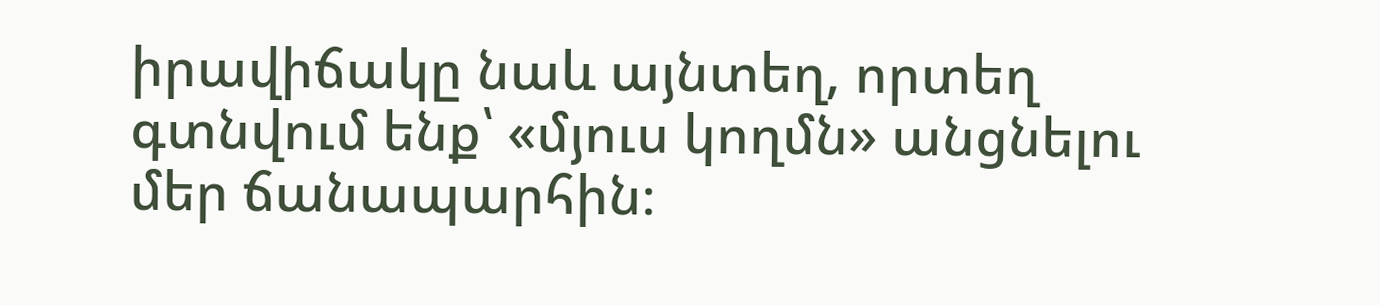իրավիճակը նաև այնտեղ, որտեղ գտնվում ենք՝ «մյուս կողմն» անցնելու մեր ճանապարհին։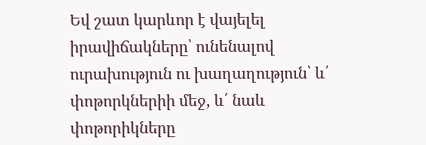Եվ շատ կարևոր է վայելել իրավիճակները՝ ունենալով ուրախություն ու խաղաղություն՝ և՛ փոթորկներիի մեջ, և՛ նաև փոթորիկները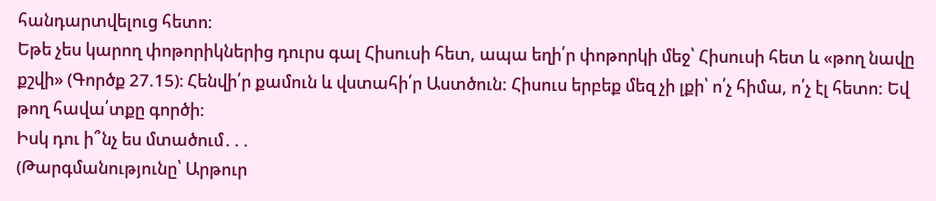հանդարտվելուց հետո։
Եթե չես կարող փոթորիկներից դուրս գալ Հիսուսի հետ, ապա եղի՛ր փոթորկի մեջ՝ Հիսուսի հետ և «թող նավը քշվի» (Գործք 27.15)։ Հենվի՛ր քամուն և վստահի՛ր Աստծուն: Հիսուս երբեք մեզ չի լքի՝ ո՛չ հիմա, ո՛չ էլ հետո: Եվ թող հավա՛տքը գործի:
Իսկ դու ի՞նչ ես մտածում․․․
(Թարգմանությունը՝ Արթուր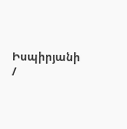Իսպիրյանի /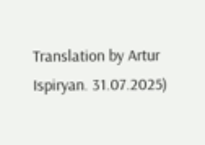Translation by Artur Ispiryan. 31.07.2025)